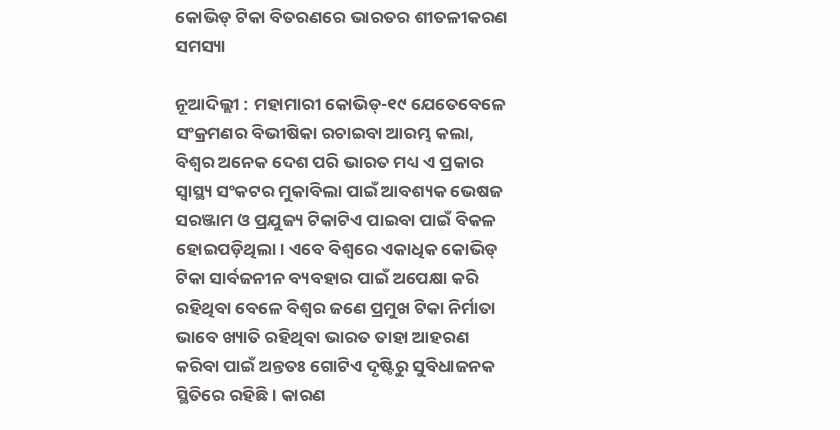କୋଭିଡ୍‌ ଟିକା ବିତରଣରେ ଭାରତର ଶୀତଳୀକରଣ ସମସ୍ୟା

ନୂଆଦିଲ୍ଲୀ : ମହାମାରୀ କୋଭିଡ୍‌-୧୯ ଯେତେବେଳେ ସଂକ୍ରମଣର ବିଭୀଷିକା ରଚାଇବା ଆରମ୍ଭ କଲା, ବିଶ୍ବର ଅନେକ ଦେଶ ପରି ଭାରତ ମଧ୍ୟ ଏ ପ୍ରକାର ସ୍ବାସ୍ଥ୍ୟ ସଂକଟର ମୁକାବିଲା ପାଇଁ ଆବଶ୍ୟକ ଭେଷଜ ସରଞ୍ଜାମ ଓ ପ୍ରଯୁଜ୍ୟ ଟିକାଟିଏ ପାଇବା ପାଇଁ ବିକଳ ହୋଇପଡ଼ିଥିଲା। ଏବେ ବିଶ୍ବରେ ଏକାଧିକ କୋଭିଡ୍‌ ଟିକା ସାର୍ବଜନୀନ ବ୍ୟବହାର ପାଇଁ ଅପେକ୍ଷା କରି ରହିଥିବା ବେଳେ ବିଶ୍ବର ଜଣେ ପ୍ରମୁଖ ଟିକା ନିର୍ମାତା ଭାବେ ଖ୍ୟାତି ରହିଥିବା ଭାରତ ତାହା ଆହରଣ କରିବା ପାଇଁ ଅନ୍ତତଃ ଗୋଟିଏ ଦୃଷ୍ଟିରୁ ସୁବିଧାଜନକ ସ୍ଥିତିରେ ରହିଛି। କାରଣ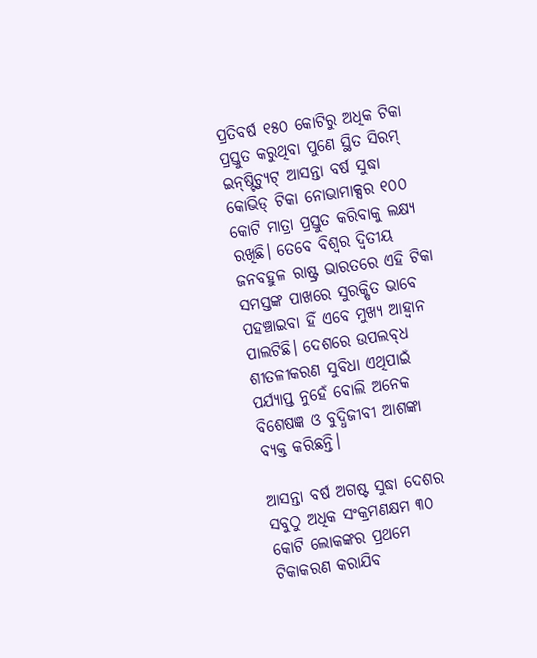ପ୍ରତିବର୍ଷ ୧୫୦ କୋଟିରୁ ଅଧିକ ଟିକା ପ୍ରସ୍ତୁତ କରୁଥିବା ପୁଣେ ସ୍ଥିତ ସିରମ୍‌ ଇନ୍‌ଷ୍ଟିଚ୍ୟୁଟ୍‌ ଆସନ୍ତା ବର୍ଷ ସୁଦ୍ଧା କୋଭିଡ୍‌ ଟିକା ନୋଭାମାକ୍ସର ୧୦୦ କୋଟି ମାତ୍ରା ପ୍ରସ୍ତୁତ କରିବାକୁ ଲକ୍ଷ୍ୟ ରଖିଛି। ତେବେ ବିଶ୍ବର ଦ୍ବିତୀୟ ଜନବହୁଳ ରାଷ୍ଟ୍ର ଭାରତରେ ଏହି ଟିକା ସମସ୍ତଙ୍କ ପାଖରେ ସୁରକ୍ଷିତ ଭାବେ ପହଞ୍ଚାଇବା ହିଁ ଏବେ ମୁଖ୍ୟ ଆହ୍ବାନ ପାଲଟିଛି। ଦେଶରେ ଉପଲବ୍‌ଧ ଶୀତଳୀକରଣ ସୁବିଧା ଏଥିପାଇଁ ପର୍ଯ୍ୟାପ୍ତ ନୁହେଁ ବୋଲି ଅନେକ ବିଶେଷଜ୍ଞ ଓ ବୁଦ୍ଧିଜୀବୀ ଆଶଙ୍କା ବ୍ୟକ୍ତ କରିଛନ୍ତି।

ଆସନ୍ତା ବର୍ଷ ଅଗଷ୍ଟ ସୁଦ୍ଧା ଦେଶର ସବୁଠୁ ଅଧିକ ସଂକ୍ରମଣକ୍ଷମ ୩୦ କୋଟି ଲୋକଙ୍କର ପ୍ରଥମେ ଟିକାକରଣ କରାଯିବ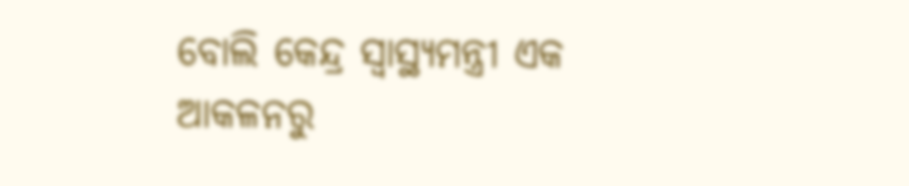ବୋଲି କେନ୍ଦ୍ର ସ୍ବାସ୍ଥ୍ୟମନ୍ତ୍ରୀ ଏକ ଆକଳନରୁ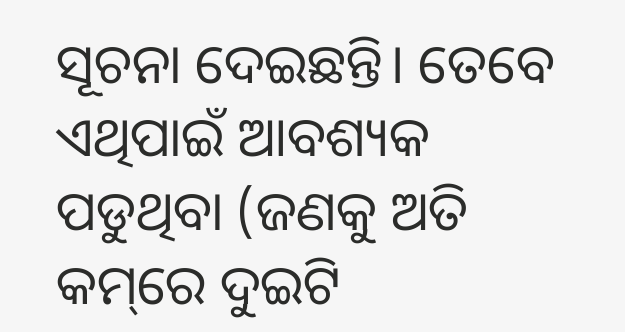ସୂଚନା ଦେଇଛନ୍ତି। ତେବେ ଏଥିପାଇଁ ଆବଶ୍ୟକ ପଡୁଥିବା (ଜଣକୁ ଅତି କମ୍‌ରେ ଦୁଇଟି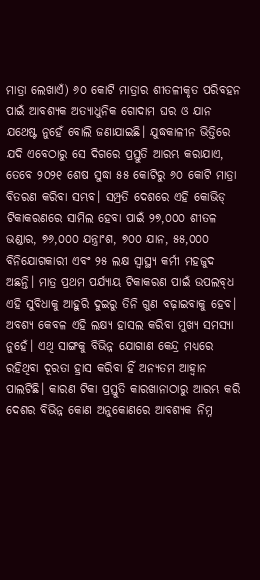ମାତ୍ରା ଲେଖାଏଁ) ୬୦ କୋଟି ମାତ୍ରାର ଶୀତଳୀକୃତ ପରିବହନ ପାଇଁ ଆବଶ୍ୟକ ଅତ୍ୟାଧୁନିକ ଗୋଦାମ ଘର ଓ ଯାନ ଯଥେଷ୍ଟ ନୁହେଁ ବୋଲି ଜଣାଯାଇଛି। ଯୁଦ୍ଧକାଳୀନ ଭିତ୍ତିରେ ଯଦି ଏବେଠାରୁ ସେ ଦିଗରେ ପ୍ରସ୍ତୁତି ଆରମ୍ଭ କରାଯାଏ, ତେବେ ୨୦୨୧ ଶେଷ ସୁଦ୍ଧା ୫୫ କୋଟିରୁ ୬୦ କୋଟି ମାତ୍ରା ବିତରଣ କରିବା ସମ୍ଭବ। ସମ୍ପ୍ରତି ଦେଶରେ ଏହି କୋଭିଡ୍‌ ଟିକାକରଣରେ ସାମିଲ ହେବା ପାଇଁ ୨୭,୦୦୦ ଶୀତଳ ଭଣ୍ଡାର, ୭୬,୦୦୦ ଯନ୍ତ୍ରାଂଶ, ୭୦୦ ଯାନ, ୫୫,୦୦୦ ବିନିଯୋଗକାରୀ ଏବଂ ୨୫ ଲକ୍ଷ ସ୍ବାସ୍ଥ୍ୟ କର୍ମୀ ମହଜୁଦ ଅଛନ୍ତି। ମାତ୍ର ପ୍ରଥମ ପର୍ଯ୍ୟାୟ ଟିକାକରଣ ପାଇଁ ଉପଲବ୍‌ଧ ଏହି ସୁବିଧାକୁ ଆହୁରି ଦୁଇରୁ ତିନି ଗୁଣ ବଢ଼ାଇବାକୁ ହେବ। ଅବଶ୍ୟ କେବଳ ଏହି ଲକ୍ଷ୍ୟ ହାସଲ କରିବା ମୁଖ୍ୟ ସମସ୍ୟା ନୁହେଁ। ଏଥି ସାଙ୍ଗକୁ ବିଭିନ୍ନ ଯୋଗାଣ କେନ୍ଦ୍ର ମଧ୍ୟରେ ରହିଥିବା ଦୂରତା ହ୍ରାସ କରିବା ହିଁ ଅନ୍ୟତମ ଆହ୍ବାନ ପାଲଟିଛି। କାରଣ ଟିକା ପ୍ରସ୍ତୁତି କାରଖାନାଠାରୁ ଆରମ୍ଭ କରି ଦେଶର ବିଭିନ୍ନ କୋଣ ଅନୁକୋଣରେ ଆବଶ୍ୟକ ନିମ୍ନ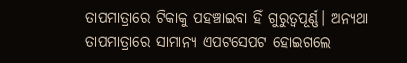ତାପମାତ୍ରାରେ ଟିକାକୁ ପହଞ୍ଚାଇବା ହିଁ ଗୁରୁତ୍ବପୂର୍ଣ୍ଣ। ଅନ୍ୟଥା ତାପମାତ୍ରାରେ ସାମାନ୍ୟ ଏପଟସେପଟ ହୋଇଗଲେ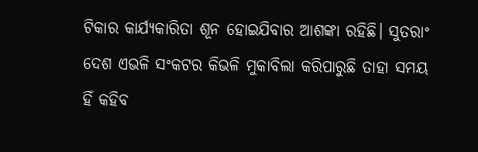ଟିକାର କାର୍ଯ୍ୟକାରିତା ଶୂନ ହୋଇଯିବାର ଆଶଙ୍କା ରହିଛି। ସୁତରାଂ ଦେଶ ଏଭଳି ସଂକଟର କିଭଳି ମୁକାବିଲା କରିପାରୁଛି ତାହା ସମୟ ହିଁ କହିବ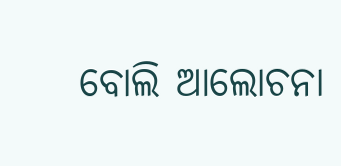ବୋଲି ଆଲୋଚନା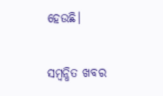ହେଉଛି।

ସମ୍ବନ୍ଧିତ ଖବର